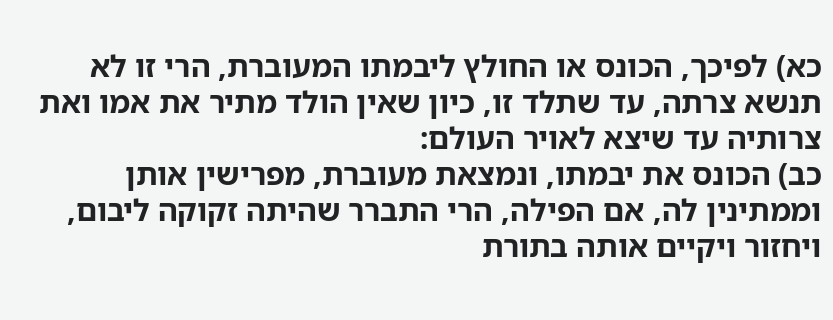כא) לפיכך, הכונס או החולץ ליבמתו המעוברת, הרי זו לא תנשא צרתה, עד שתלד זו, כיון שאין הולד מתיר את אמו ואת צרותיה עד שיצא לאויר העולם:
כב) הכונס את יבמתו, ונמצאת מעוברת, מפרישין אותן וממתינין לה, אם הפילה, הרי התברר שהיתה זקוקה ליבום, ויחזור ויקיים אותה בתורת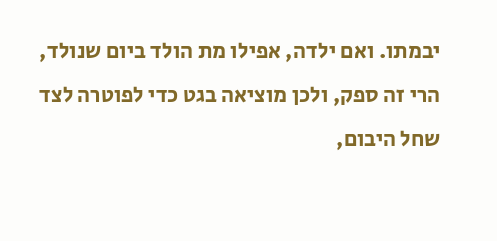יבמתו. ואם ילדה, אפילו מת הולד ביום שנולד, הרי זה ספק, ולכן מוציאה בגט כדי לפוטרה לצד שחל היבום,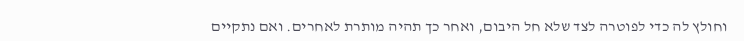וחולץ לה כדי לפוטרה לצד שלא חל היבום, ואחר כך תהיה מותרת לאחרים. ואם נתקיים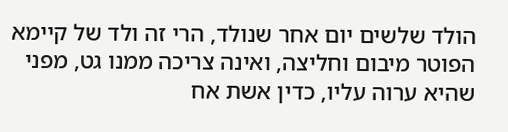הולד שלשים יום אחר שנולד, הרי זה ולד של קיימא הפוטר מיבום וחליצה, ואינה צריכה ממנו גט, מפני שהיא ערוה עליו, כדין אשת אח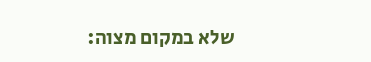שלא במקום מצוה: